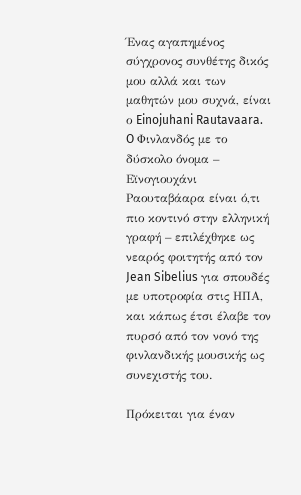Ένας αγαπημένος σύγχρονος συνθέτης δικός μου αλλά και των μαθητών μου συχνά, είναι ο Einojuhani Rautavaara. O Φινλανδός με το δύσκολο όνομα – Εϊνογιουχάνι Ραουταβάαρα είναι ό,τι πιο κοντινό στην ελληνική γραφή – επιλέχθηκε ως νεαρός φοιτητής από τον Jean Sibelius για σπουδές με υποτροφία στις ΗΠΑ, και κάπως έτσι έλαβε τον πυρσό από τον νονό της φινλανδικής μουσικής ως συνεχιστής του.

Πρόκειται για έναν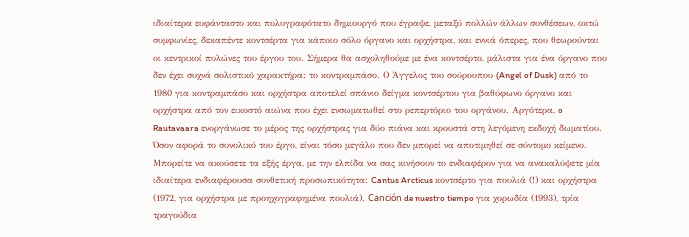ιδιαίτερα ευφάνταστο και πολυγραφότατο δημιουργό που έγραψε, μεταξύ πολλών άλλων συνθέσεων, οκτώ συμφωνίες, δεκαπέντε κοντσέρτα για κάποιο σόλο όργανο και ορχήστρα, και εννιά όπερες, που θεωρούνται οι κεντρικοί πυλώνες του έργου του. Σήμερα θα ασχοληθούμε με ένα κοντσέρτο, μάλιστα για ένα όργανο που δεν έχει συχνά σολιστικό χαρακτήρα: το κοντραμπάσο. Ο Άγγελος του σούρουπου (Angel of Dusk) από το 1980 για κοντραμπάσο και ορχήστρα αποτελεί σπάνιο δείγμα κοντσέρτου για βαθύφωνο όργανο και ορχήστρα από τον εικοστό αιώνα που έχει ενσωματωθεί στο ρεπερτόριο του οργάνου. Αργότερα, o Rautavaara ενοργάνωσε το μέρος της ορχήστρας για δύο πιάνα και κρουστά στη λεγόμενη εκδοχή δωματίου.
Όσον αφορά το συνολικό του έργο, είναι τόσο μεγάλο που δεν μπορεί να αποτιμηθεί σε σύντομο κείμενο. Μπορείτε να ακούσετε τα εξής έργα, με την ελπίδα να σας κινήσουν το ενδιαφέρον για να ανακαλύψετε μία ιδιαίτερα ενδιαφέρουσα συνθετική προσωπικότητα: Cantus Arcticus κοντσέρτο για πουλιά (!) και ορχήστρα (1972, για ορχήστρα με προηχογραφημένα πουλιά). Canción de nuestro tiempo για χορωδία (1993), τρία τραγούδια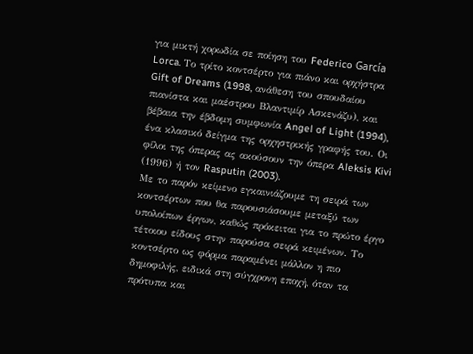για μικτή χορωδία σε ποίηση του Federico García Lorca. Tο τρίτο κοντσέρτο για πιάνο και ορχήστρα Gift of Dreams (1998, ανάθεση του σπουδαίου πιανίστα και μαέστρου Βλαντιμίρ Ασκενάζυ), και βέβαια την έβδομη συμφωνία Angel of Light (1994), ένα κλασικό δείγμα της ορχηστρικής γραφής του. Οι φίλοι της όπερας ας ακούσουν την όπερα Aleksis Kivi (1996) ή τον Rasputin (2003).
Με το παρόν κείμενο εγκαινιάζουμε τη σειρά των κοντσέρτων που θα παρουσιάσουμε μεταξύ των υπολοίπων έργων, καθώς πρόκειται για το πρώτο έργο τέτοιου είδους στην παρούσα σειρά κειμένων. Το κοντσέρτο ως φόρμα παραμένει μάλλον η πιο δημοφιλής, ειδικά στη σύγχρονη εποχή, όταν τα πρότυπα και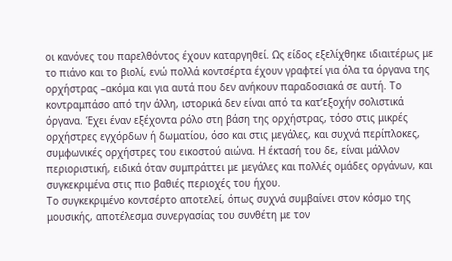οι κανόνες του παρελθόντος έχουν καταργηθεί. Ως είδος εξελίχθηκε ιδιαιτέρως με το πιάνο και το βιολί, ενώ πολλά κοντσέρτα έχουν γραφτεί για όλα τα όργανα της ορχήστρας –ακόμα και για αυτά που δεν ανήκουν παραδοσιακά σε αυτή. Το κοντραμπάσο από την άλλη, ιστορικά δεν είναι από τα κατ’εξοχήν σολιστικά όργανα. Έχει έναν εξέχοντα ρόλο στη βάση της ορχήστρας, τόσο στις μικρές ορχήστρες εγχόρδων ή δωματίου, όσο και στις μεγάλες, και συχνά περίπλοκες, συμφωνικές ορχήστρες του εικοστού αιώνα. Η έκτασή του δε, είναι μάλλον περιοριστική, ειδικά όταν συμπράττει με μεγάλες και πολλές ομάδες οργάνων, και συγκεκριμένα στις πιο βαθιές περιοχές του ήχου.
Το συγκεκριμένο κοντσέρτο αποτελεί, όπως συχνά συμβαίνει στον κόσμο της μουσικής, αποτέλεσμα συνεργασίας του συνθέτη με τον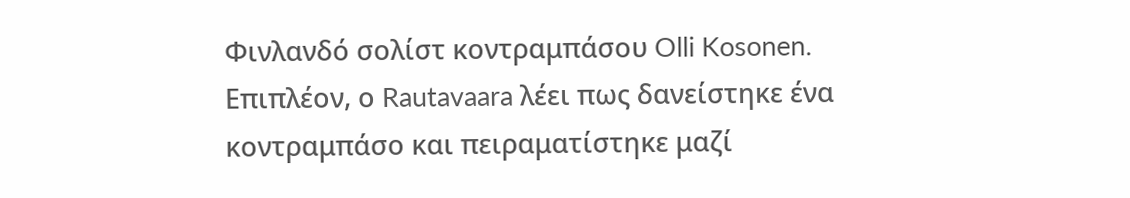Φινλανδό σολίστ κοντραμπάσου Olli Kosonen. Επιπλέον, ο Rautavaara λέει πως δανείστηκε ένα κοντραμπάσο και πειραματίστηκε μαζί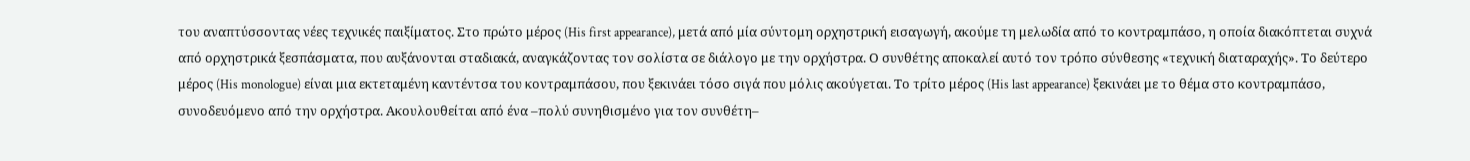του αναπτύσσοντας νέες τεχνικές παιξίματος. Στο πρώτο μέρος (His first appearance), μετά από μία σύντομη ορχηστρική εισαγωγή, ακούμε τη μελωδία από το κοντραμπάσο, η οποία διακόπτεται συχνά από ορχηστρικά ξεσπάσματα, που αυξάνονται σταδιακά, αναγκάζοντας τον σολίστα σε διάλογο με την ορχήστρα. Ο συνθέτης αποκαλεί αυτό τον τρόπο σύνθεσης «τεχνική διαταραχής». Το δεύτερο μέρος (His monologue) είναι μια εκτεταμένη καντέντσα του κοντραμπάσου, που ξεκινάει τόσο σιγά που μόλις ακούγεται. Το τρίτο μέρος (His last appearance) ξεκινάει με το θέμα στο κοντραμπάσο, συνοδευόμενο από την ορχήστρα. Ακουλουθείται από ένα –πολύ συνηθισμένο για τον συνθέτη–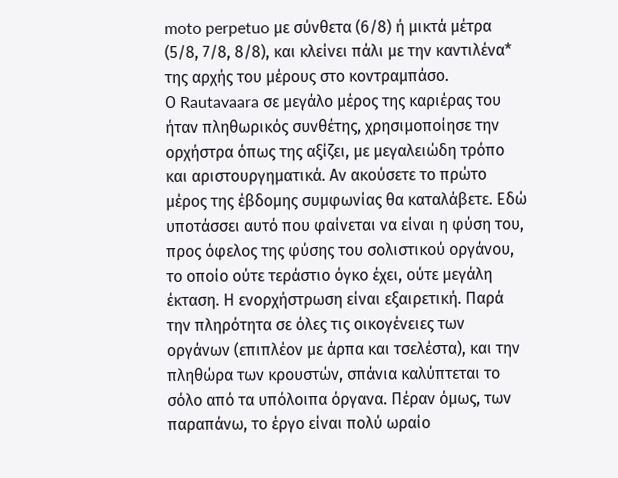moto perpetuo με σύνθετα (6/8) ή μικτά μέτρα (5/8, 7/8, 8/8), και κλείνει πάλι με την καντιλένα* της αρχής του μέρους στο κοντραμπάσο.
Ο Rautavaara σε μεγάλο μέρος της καριέρας του ήταν πληθωρικός συνθέτης, χρησιμοποίησε την ορχήστρα όπως της αξίζει, με μεγαλειώδη τρόπο και αριστουργηματικά. Αν ακούσετε το πρώτο μέρος της έβδομης συμφωνίας θα καταλάβετε. Εδώ υποτάσσει αυτό που φαίνεται να είναι η φύση του, προς όφελος της φύσης του σολιστικού οργάνου, το οποίο ούτε τεράστιο όγκο έχει, ούτε μεγάλη έκταση. Η ενορχήστρωση είναι εξαιρετική. Παρά την πληρότητα σε όλες τις οικογένειες των οργάνων (επιπλέον με άρπα και τσελέστα), και την πληθώρα των κρουστών, σπάνια καλύπτεται το σόλο από τα υπόλοιπα όργανα. Πέραν όμως, των παραπάνω, το έργο είναι πολύ ωραίο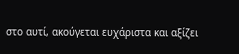στο αυτί, ακούγεται ευχάριστα και αξίζει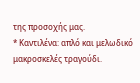της προσοχής μας.
* Καντιλένα: απλό και μελωδικό μακροσκελές τραγούδι.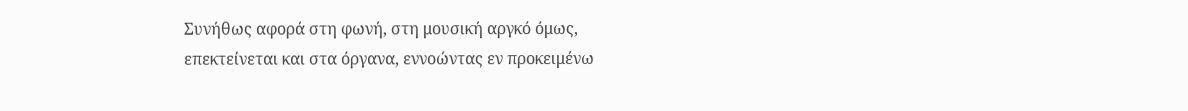Συνήθως αφορά στη φωνή, στη μουσική αργκό όμως, επεκτείνεται και στα όργανα, εννοώντας εν προκειμένω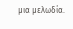μια μελωδία.